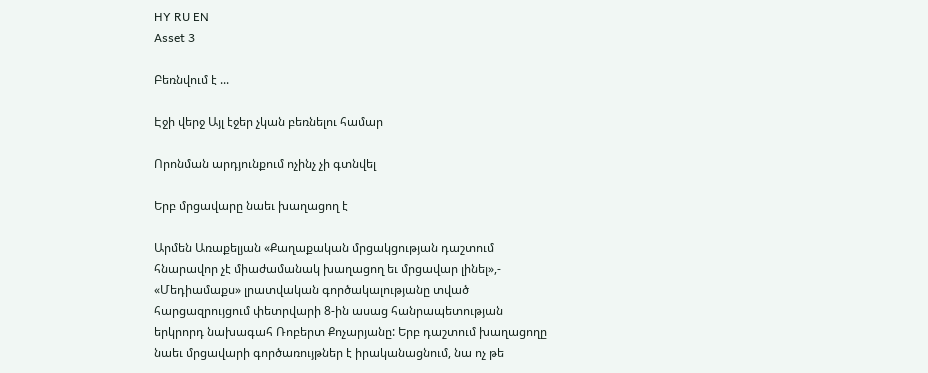HY RU EN
Asset 3

Բեռնվում է ...

Էջի վերջ Այլ էջեր չկան բեռնելու համար

Որոնման արդյունքում ոչինչ չի գտնվել

Երբ մրցավարը նաեւ խաղացող է

Արմեն Առաքելյան «Քաղաքական մրցակցության դաշտում հնարավոր չէ միաժամանակ խաղացող եւ մրցավար լինել»,- «Մեդիամաքս» լրատվական գործակալությանը տված հարցազրույցում փետրվարի 8-ին ասաց հանրապետության երկրորդ նախագահ Ռոբերտ Քոչարյանը: Երբ դաշտում խաղացողը նաեւ մրցավարի գործառույթներ է իրականացնում, նա ոչ թե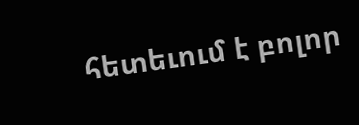հետեւում է բոլոր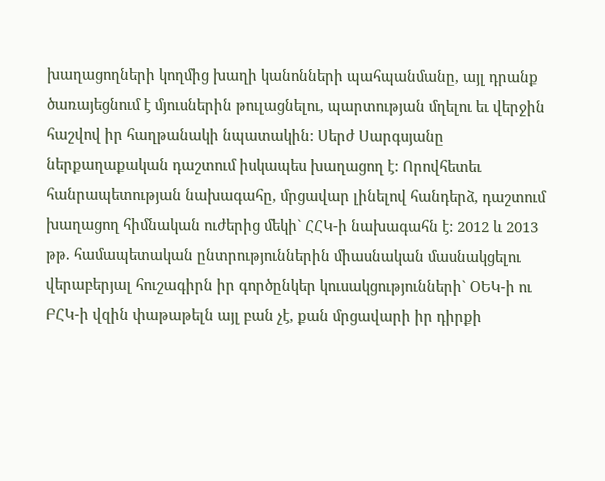խաղացողների կողմից խաղի կանոնների պահպանմանը, այլ դրանք ծառայեցնում է մյուսներին թուլացնելու, պարտության մղելու եւ վերջին հաշվով իր հաղթանակի նպատակին: Սերժ Սարգսյանը ներքաղաքական դաշտում իսկապես խաղացող է: Որովհետեւ հանրապետության նախագահը, մրցավար լինելով հանդերձ, դաշտում խաղացող հիմնական ուժերից մեկի` ՀՀԿ-ի նախագահն է: 2012 և 2013 թթ. համապետական ընտրություններին միասնական մասնակցելու վերաբերյալ հուշագիրն իր գործընկեր կուսակցությունների` ՕԵԿ-ի ու ԲՀԿ-ի վզին փաթաթելն այլ բան չէ, քան մրցավարի իր դիրքի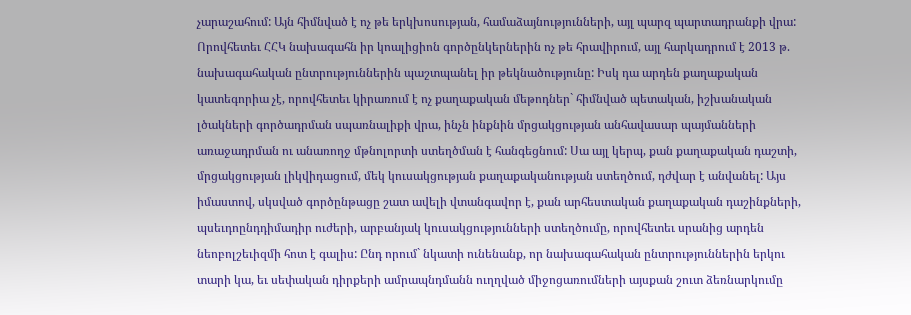չարաշահում: Այն հիմնված է ոչ թե երկխոսության, համաձայնությունների, այլ պարզ պարտադրանքի վրա: Որովհետեւ ՀՀԿ նախագահն իր կոալիցիոն գործընկերներին ոչ թե հրավիրում, այլ հարկադրում է 2013 թ. նախագահական ընտրություններին պաշտպանել իր թեկնածությունը: Իսկ դա արդեն քաղաքական կատեգորիա չէ, որովհետեւ կիրառում է ոչ քաղաքական մեթոդներ` հիմնված պետական, իշխանական լծակների գործադրման սպառնալիքի վրա, ինչն ինքնին մրցակցության անհավասար պայմանների առաջադրման ու անառողջ մթնոլորտի ստեղծման է հանգեցնում: Սա այլ կերպ, քան քաղաքական դաշտի, մրցակցության լիկվիդացում, մեկ կուսակցության քաղաքականության ստեղծում, դժվար է անվանել: Այս իմաստով, սկսված գործընթացը շատ ավելի վտանգավոր է, քան արհեստական քաղաքական դաշինքների, պսեւդոընդդիմադիր ուժերի, արբանյակ կուսակցությունների ստեղծումը, որովհետեւ սրանից արդեն նեոբոլշեւիզմի հոտ է գալիս: Ընդ որում` նկատի ունենանք, որ նախագահական ընտրություններին երկու տարի կա, եւ սեփական դիրքերի ամրապնդմանն ուղղված միջոցառումների այսքան շուտ ձեռնարկումը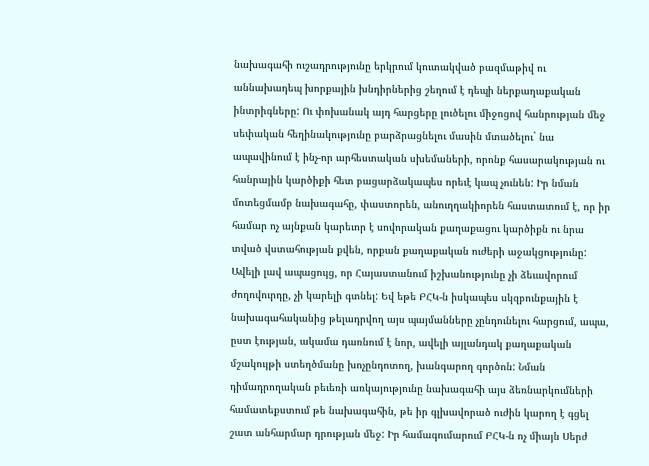նախագահի ուշադրությունը երկրում կուտակված բազմաթիվ ու աննախադեպ խորքային խնդիրներից շեղում է դեպի ներքաղաքական ինտրիգները: Ու փոխանակ այդ հարցերը լուծելու միջոցով հանրության մեջ սեփական հեղինակությունը բարձրացնելու մասին մտածելու` նա ապավինում է ինչ-որ արհեստական սխեմաների, որոնք հասարակության ու հանրային կարծիքի հետ բացարձակապես որեւէ կապ չունեն: Իր նման մոտեցմամբ նախագահը, փաստորեն, անուղղակիորեն հաստատում է, որ իր համար ոչ այնքան կարեւոր է սովորական քաղաքացու կարծիքն ու նրա տված վստահության քվեն, որքան քաղաքական ուժերի աջակցությունը: Ավելի լավ ապացույց, որ Հայաստանում իշխանությունը չի ձեւավորում ժողովուրդը, չի կարելի գտնել: Եվ եթե ԲՀԿ-ն իսկապես սկզբունքային է նախագահականից թելադրվող այս պայմանները չընդունելու հարցում, ապա, ըստ էության, ակամա դառնում է նոր, ավելի այլանդակ քաղաքական մշակույթի ստեղծմանը խոչընդոտող, խանգարող գործոն: Նման դիմադրողական բեւեռի առկայությունը նախագահի այս ձեռնարկումների համատեքստում թե նախագահին, թե իր գլխավորած ուժին կարող է գցել շատ անհարմար դրության մեջ: Իր համագումարում ԲՀԿ-ն ոչ միայն Սերժ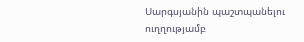Սարգսյանին պաշտպանելու ուղղությամբ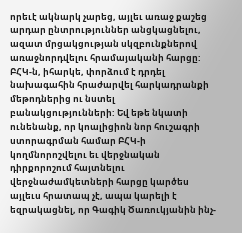որեւէ ակնարկ չարեց, այլեւ առաջ քաշեց արդար ընտրություններ անցկացնելու, ազատ մրցակցության սկզբունքներով առաջնորդվելու հրամայականի հարցը: ԲՀԿ-ն, իհարկե, փորձում է դրդել նախագահին հրաժարվել հարկադրանքի մեթոդներից ու նստել բանակցությունների: Եվ եթե նկատի ունենանք, որ կոալիցիոն նոր հուշագրի ստորագրման համար ԲՀԿ-ի կողմնորոշվելու եւ վերջնական դիրքորոշում հայտնելու վերջնաժամկետների հարցը կարծես այլեւս հրատապ չէ, ապա կարելի է եզրակացնել, որ Գագիկ Ծառուկյանին ինչ-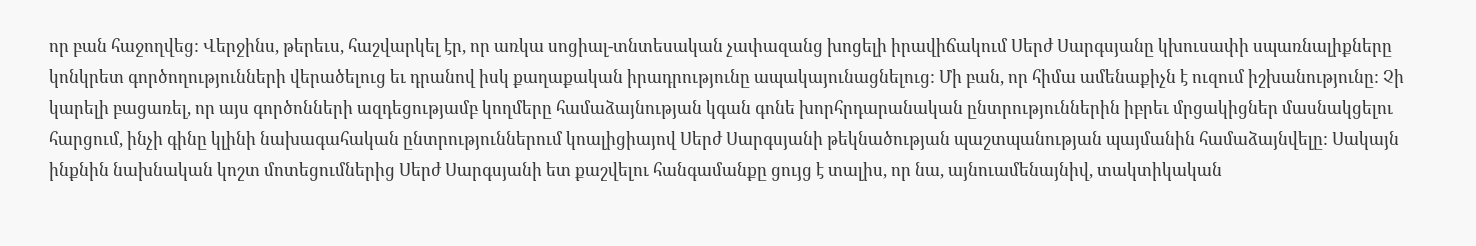որ բան հաջողվեց: Վերջինս, թերեւս, հաշվարկել էր, որ առկա սոցիալ-տնտեսական չափազանց խոցելի իրավիճակում Սերժ Սարգսյանը կխուսափի սպառնալիքները կոնկրետ գործողությունների վերածելուց եւ դրանով իսկ քաղաքական իրադրությունը ապակայունացնելուց: Մի բան, որ հիմա ամենաքիչն է ուզում իշխանությունը: Չի կարելի բացառել, որ այս գործոնների ազդեցությամբ կողմերը համաձայնության կգան գոնե խորհրդարանական ընտրություններին իբրեւ մրցակիցներ մասնակցելու հարցում, ինչի գինը կլինի նախագահական ընտրություններում կոալիցիայով Սերժ Սարգսյանի թեկնածության պաշտպանության պայմանին համաձայնվելը: Սակայն ինքնին նախնական կոշտ մոտեցումներից Սերժ Սարգսյանի ետ քաշվելու հանգամանքը ցույց է տալիս, որ նա, այնուամենայնիվ, տակտիկական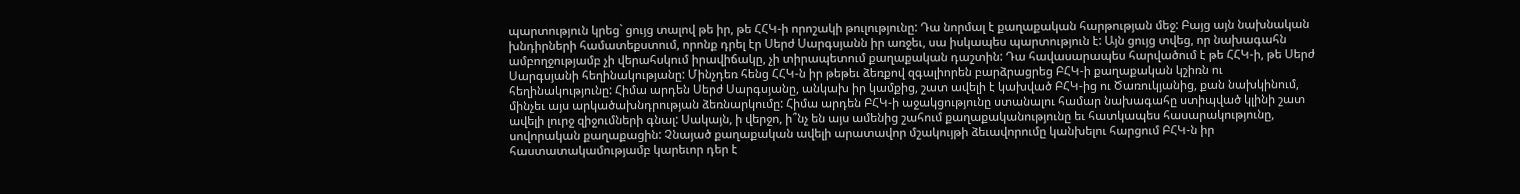պարտություն կրեց` ցույց տալով թե իր, թե ՀՀԿ-ի որոշակի թուլությունը: Դա նորմալ է քաղաքական հարթության մեջ: Բայց այն նախնական խնդիրների համատեքստում, որոնք դրել էր Սերժ Սարգսյանն իր առջեւ, սա իսկապես պարտություն է: Այն ցույց տվեց, որ նախագահն ամբողջությամբ չի վերահսկում իրավիճակը, չի տիրապետում քաղաքական դաշտին: Դա հավասարապես հարվածում է թե ՀՀԿ-ի, թե Սերժ Սարգսյանի հեղինակությանը: Մինչդեռ հենց ՀՀԿ-ն իր թեթեւ ձեռքով զգալիորեն բարձրացրեց ԲՀԿ-ի քաղաքական կշիռն ու հեղինակությունը: Հիմա արդեն Սերժ Սարգսյանը, անկախ իր կամքից, շատ ավելի է կախված ԲՀԿ-ից ու Ծառուկյանից, քան նախկինում, մինչեւ այս արկածախնդրության ձեռնարկումը: Հիմա արդեն ԲՀԿ-ի աջակցությունը ստանալու համար նախագահը ստիպված կլինի շատ ավելի լուրջ զիջումների գնալ: Սակայն, ի վերջո, ի՞նչ են այս ամենից շահում քաղաքականությունը եւ հատկապես հասարակությունը, սովորական քաղաքացին: Չնայած քաղաքական ավելի արատավոր մշակույթի ձեւավորումը կանխելու հարցում ԲՀԿ-ն իր հաստատակամությամբ կարեւոր դեր է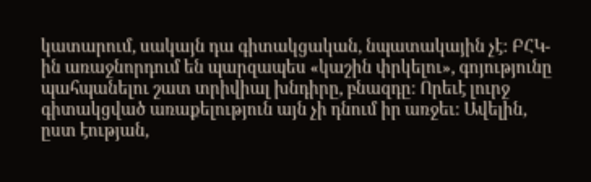կատարում, սակայն դա գիտակցական, նպատակային չէ: ԲՀԿ-ին առաջնորդում են պարզապես «կաշին փրկելու», գոյությունը պահպանելու շատ տրիվիալ խնդիրը, բնազդը: Որեւէ լուրջ գիտակցված առաքելություն այն չի դնում իր առջեւ: Ավելին, ըստ էության,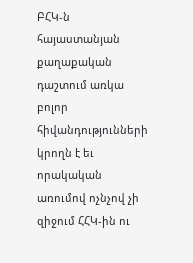ԲՀԿ-ն հայաստանյան քաղաքական դաշտում առկա բոլոր հիվանդությունների կրողն է եւ որակական առումով ոչնչով չի զիջում ՀՀԿ-ին ու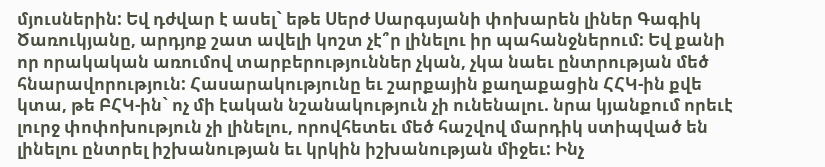մյուսներին: Եվ դժվար է ասել` եթե Սերժ Սարգսյանի փոխարեն լիներ Գագիկ Ծառուկյանը, արդյոք շատ ավելի կոշտ չէ՞ր լինելու իր պահանջներում: Եվ քանի որ որակական առումով տարբերություններ չկան, չկա նաեւ ընտրության մեծ հնարավորություն: Հասարակությունը եւ շարքային քաղաքացին ՀՀԿ-ին քվե կտա, թե ԲՀԿ-ին` ոչ մի էական նշանակություն չի ունենալու. նրա կյանքում որեւէ լուրջ փոփոխություն չի լինելու, որովհետեւ մեծ հաշվով մարդիկ ստիպված են լինելու ընտրել իշխանության եւ կրկին իշխանության միջեւ: Ինչ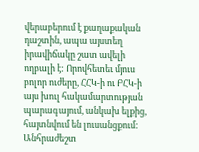վերաբերում է քաղաքական դաշտին, ապա այստեղ իրավիճակը շատ ավելի ողբալի է: Որովհետեւ մյուս բոլոր ուժերը, ՀՀԿ-ի ու ԲՀԿ-ի այս խուլ հակամարտության պարագայում, անկախ ելքից, հայտնվում են լուսանցքում: Անհրաժեշտ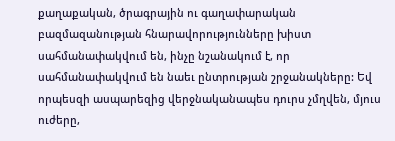քաղաքական, ծրագրային ու գաղափարական բազմազանության հնարավորությունները խիստ սահմանափակվում են, ինչը նշանակում է, որ սահմանափակվում են նաեւ ընտրության շրջանակները: Եվ որպեսզի ասպարեզից վերջնականապես դուրս չմղվեն, մյուս ուժերը,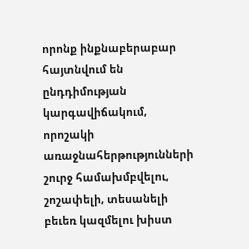որոնք ինքնաբերաբար հայտնվում են ընդդիմության կարգավիճակում, որոշակի առաջնահերթությունների շուրջ համախմբվելու, շոշափելի, տեսանելի բեւեռ կազմելու խիստ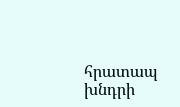հրատապ խնդրի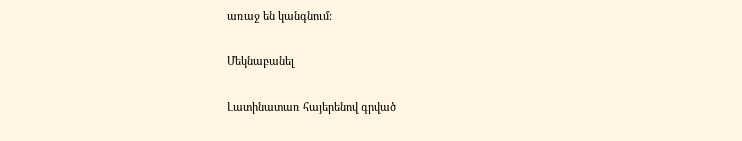առաջ են կանգնում:

Մեկնաբանել

Լատինատառ հայերենով գրված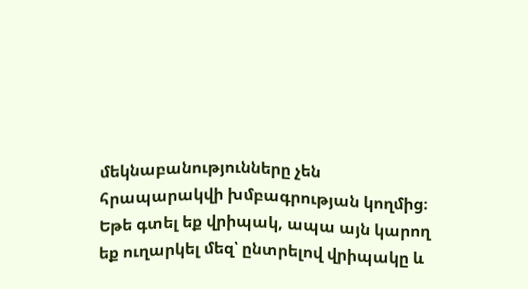մեկնաբանությունները չեն հրապարակվի խմբագրության կողմից։
Եթե գտել եք վրիպակ, ապա այն կարող եք ուղարկել մեզ՝ ընտրելով վրիպակը և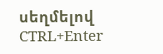սեղմելով CTRL+Enter